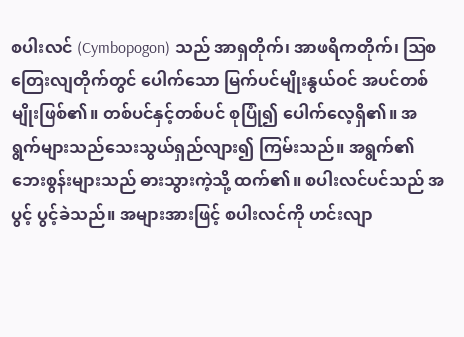စပါးလင် (Cymbopogon) သည် အာရှတိုက်၊ အာဖရိကတိုက်၊ ဩစတြေးလျတိုက်တွင် ပေါက်သော မြက်ပင်မျိုးနွယ်ဝင် အပင်တစ်မျိုးဖြစ်၏။ တစ်ပင်နှင့်တစ်ပင် စုပြုံ၍ ပေါက်လေ့ရှိ၏။ အရွက်များသည်သေးသွယ်ရှည်လျား၍ ကြမ်းသည်။ အရွက်၏ဘေးစွန်းများသည် ဓားသွားကဲ့သို့ ထက်၏။ စပါးလင်ပင်သည် အပွင့် ပွင့်ခဲသည်။ အများအားဖြင့် စပါးလင်ကို ဟင်းလျာ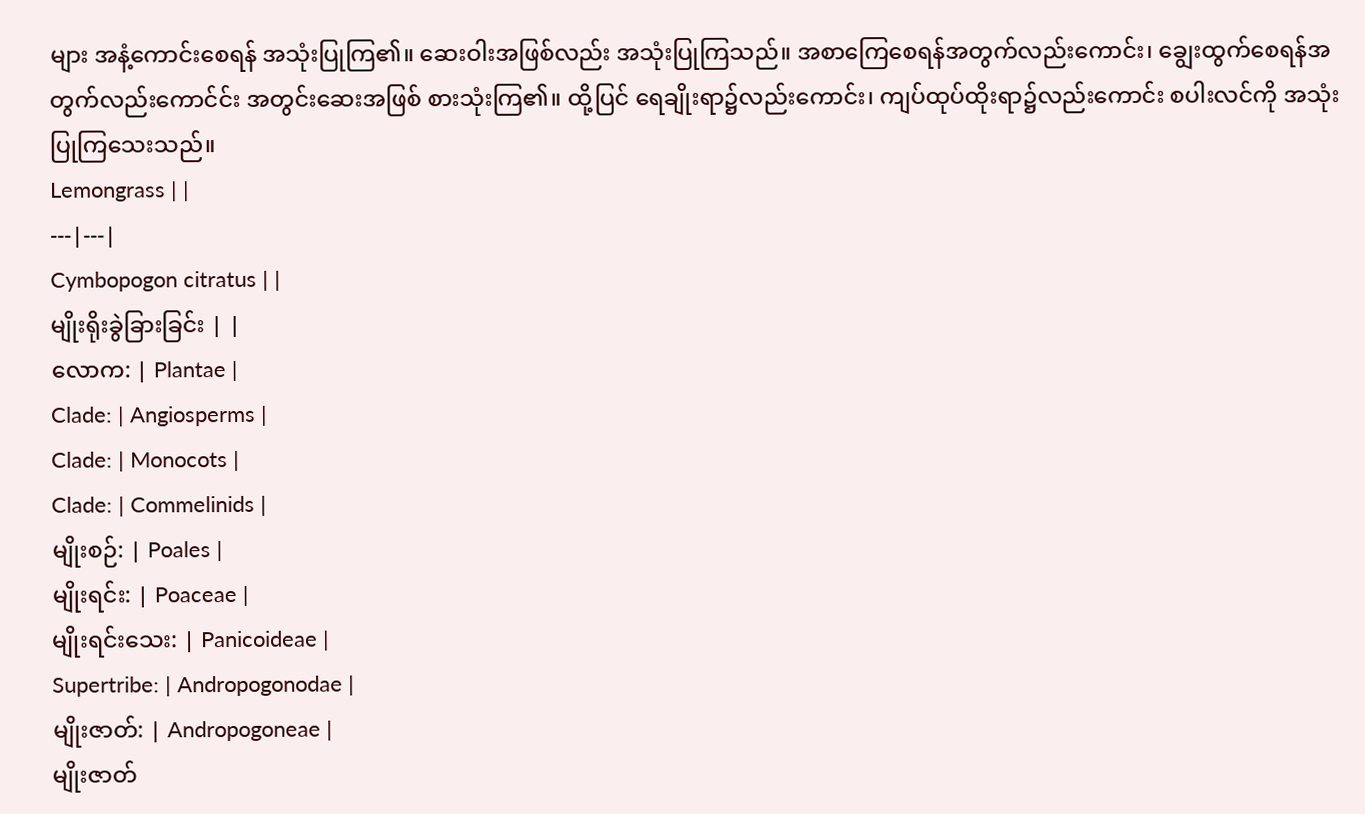များ အနံ့ကောင်းစေရန် အသုံးပြုကြ၏။ ဆေးဝါးအဖြစ်လည်း အသုံးပြုကြသည်။ အစာကြေစေရန်အတွက်လည်းကောင်း၊ ချွေးထွက်စေရန်အတွက်လည်းကောင်င်း အတွင်းဆေးအဖြစ် စားသုံးကြ၏။ ထို့ပြင် ရေချိုးရာ၌လည်းကောင်း၊ ကျပ်ထုပ်ထိုးရာ၌လည်းကောင်း စပါးလင်ကို အသုံးပြုကြသေးသည်။
Lemongrass | |
---|---|
Cymbopogon citratus | |
မျိုးရိုးခွဲခြားခြင်း | |
လောက: | Plantae |
Clade: | Angiosperms |
Clade: | Monocots |
Clade: | Commelinids |
မျိုးစဉ်: | Poales |
မျိုးရင်း: | Poaceae |
မျိုးရင်းသေး: | Panicoideae |
Supertribe: | Andropogonodae |
မျိုးဇာတ်: | Andropogoneae |
မျိုးဇာတ်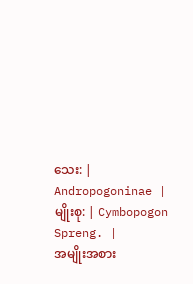သေး: | Andropogoninae |
မျိုးစု: | Cymbopogon Spreng. |
အမျိုးအစား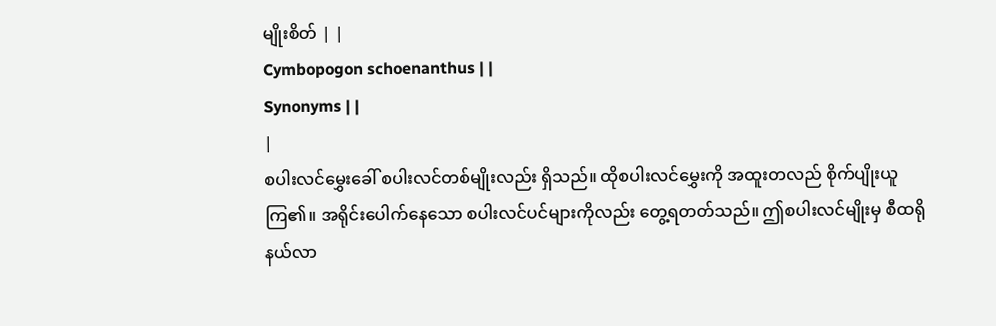မျိုးစိတ် | |
Cymbopogon schoenanthus | |
Synonyms | |
|
စပါးလင်မွှေးခေါ် စပါးလင်တစ်မျိုးလည်း ရှိသည်။ ထိုစပါးလင်မွှေးကို အထူးတလည် စိုက်ပျိုးယူကြ၏။ အရိုင်းပေါက်နေသော စပါးလင်ပင်များကိုလည်း တွေ့ရတတ်သည်။ ဤစပါးလင်မျိုးမှ စီထရိုနယ်လာ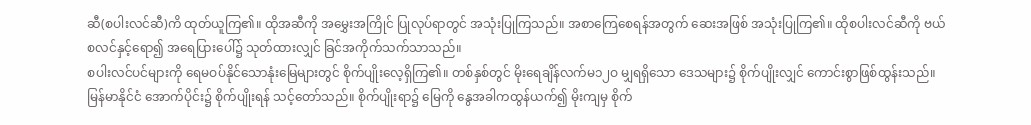ဆီ(စပါးလင်ဆီ)ကိ ထုတ်ယူကြ၏။ ထိုအဆီကို အမွှေးအကြိုင် ပြုလုပ်ရာတွင် အသုံးပြုကြသည်။ အစာကြေစေရန်အတွက် ဆေးအဖြစ် အသုံးပြုကြ၏။ ထိုစပါးလင်ဆီကို ဗယ်စလင်နှင့်ရော၍ အရေပြားပေါ်၌ သုတ်ထားလျှင် ခြင်အကိုက်သက်သာသည်။
စပါးလင်ပင်များကို ရေမဝပ်နိုင်သောနုံးမြေများတွင် စိုက်ပျိုးလေ့ရှိကြ၏။ တစ်နှစ်တွင် မိုးရေချိန်လက်မ၁၂ဝ မျှရရှိသော ဒေသများ၌ စိုက်ပျိုးလျှင် ကောင်းစွာဖြစ်ထွန်းသည်။ မြန်မာနိုင်ငံ အောက်ပိုင်း၌ စိုက်ပျိုးရန် သင့်တော်သည်။ စိုက်ပျိုးရာ၌ မြေကို နွေအခါကထွန်ယက်၍ မိုးကျမှ စိုက်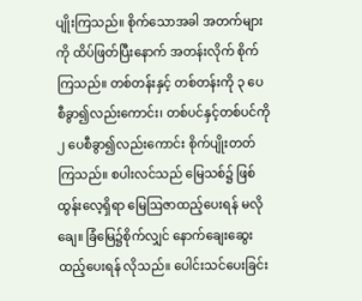ပျိုးကြသည်။ စိုက်သောအခါ အတက်များကို ထိပ်ဖြတ်ပြီးနောက် အတန်းလိုက် စိုက်ကြသည်။ တစ်တန်းနှင့် တစ်တန်းကို ၃ ပေစီခွာ၍လည်းကောင်း၊ တစ်ပင်နှင့်တစ်ပင်ကို ၂ ပေစီခွာ၍လည်းကောင်း စိုက်ပျိုးတတ်ကြသည်။ စပါးလင်သည် မြေသစ်၌ ဖြစ်ထွန်းလေ့ရှိရာ မြေဩဇာထည့်ပေးရန် မလိုချေ။ ခြံမြေ၌စိုက်လျှင် နောက်ချေးဆွေး ထည့်ပေးရန် လိုသည်။ ပေါင်းသင်ပေးခြင်း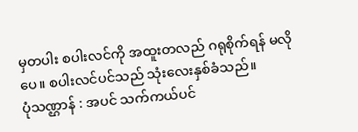မှတပါး စပါးလင်ကို အထူးတလည် ဂရုစိုက်ရန် မလိုပေ။ စပါးလင်ပင်သည် သုံးလေးနှစ်ခံသည်။
ပုံသဏ္ဌာန် : အပင် သက်ကယ်ပင်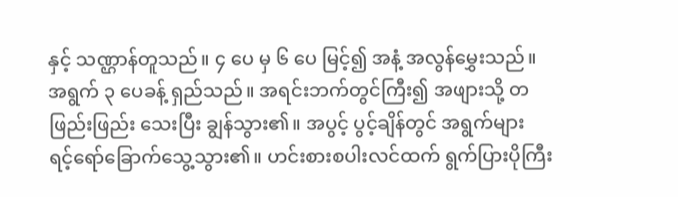နှင့် သဏ္ဌာန်တူသည်။ ၄ ပေ မှ ၆ ပေ မြင့်၍ အနံ့ အလွန်မွှေးသည်။ အရွက် ၃ ပေခန့် ရှည်သည်။ အရင်းဘက်တွင်ကြီး၍ အဖျားသို့ တဖြည်းဖြည်း သေးပြီး ချွန်သွား၏။ အပွင့် ပွင့်ချိန်တွင် အရွက်များ ရင့်ရော်ခြောက်သွေ့သွား၏။ ဟင်းစားစပါးလင်ထက် ရွက်ပြားပိုကြီး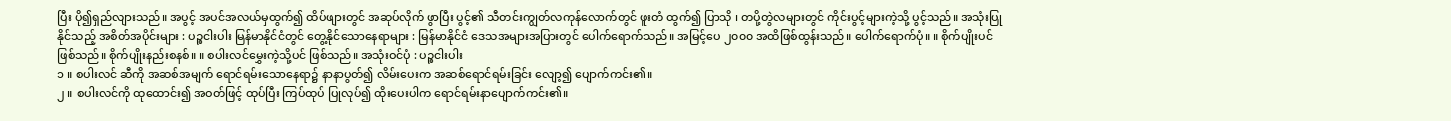ပြီး ပို၍ရှည်လျားသည်။ အပွင့် အပင်အလယ်မှထွက်၍ ထိပ်ဖျားတွင် အဆုပ်လိုက် ဖွာပြီး ပွင့်၏ သီတင်းကျွတ်လကုန်လောက်တွင် ဖူးတံ ထွက်၍ ပြာသို ၊ တပို့တွဲလများတွင် ကိုင်းပွင့်များကဲ့သို့ ပွင့်သည်။ အသုံးပြုနိုင်သည့် အစိတ်အပိုင်းများ : ပဉ္စငါးပါး မြန်မာနိုင်ငံတွင် တွေ့နိုင်သောနေရာများ : မြန်မာနိုင်ငံ ဒေသအများအပြားတွင် ပေါက်ရောက်သည်။ အမြင့်ပေ ၂၀၀၀ အထိဖြစ်ထွန်းသည်။ ပေါက်ရောက်ပုံ။ ။ စိုက်ပျိုးပင်ဖြစ်သည်။ စိုက်ပျိုးနည်းစနစ်။ ။ စပါးလင်မွှေးကဲ့သို့ပင် ဖြစ်သည်။ အသုံးဝင်ပုံ : ပဉ္စငါးပါး
၁ ။ စပါးလင် ဆီကို အဆစ်အမျက် ရောင်ရမ်းသောနေရာ၌ နာနာပွတ်၍ လိမ်းပေးက အဆစ်ရောင်ရမ်းခြင်း လျော့၍ ပျောက်ကင်း၏။
၂ ။ စပါးလင်ကို ထုထောင်း၍ အဝတ်ဖြင့် ထုပ်ပြီး ကြပ်ထုပ် ပြုလုပ်၍ ထိုးပေးပါက ရောင်ရမ်းနာပျောက်ကင်း၏။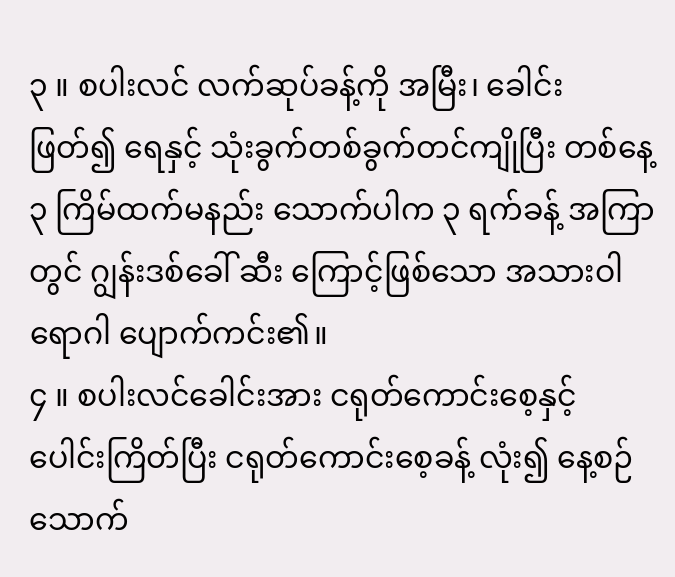၃ ။ စပါးလင် လက်ဆုပ်ခန့်ကို အမြီး၊ ခေါင်း ဖြတ်၍ ရေနှင့် သုံးခွက်တစ်ခွက်တင်ကျိုပြီး တစ်နေ့ ၃ ကြိမ်ထက်မနည်း သောက်ပါက ၃ ရက်ခန့် အကြာတွင် ဂျွန်းဒစ်ခေါ် ဆီး ကြောင့်ဖြစ်သော အသားဝါရောဂါ ပျောက်ကင်း၏။
၄ ။ စပါးလင်ခေါင်းအား ငရုတ်ကောင်းစေ့နှင့် ပေါင်းကြိတ်ပြီး ငရုတ်ကောင်းစေ့ခန့် လုံး၍ နေ့စဉ်သောက်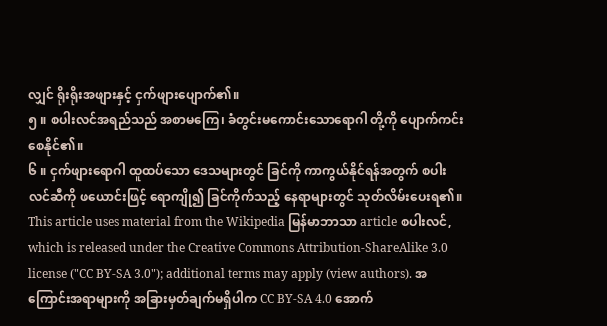လျှင် ရိုးရိုးအဖျားနှင့် ငှက်ဖျားပျောက်၏။
၅ ။ စပါးလင်အရည်သည် အစာမကြေ၊ ခံတွင်းမကောင်းသောရောဂါ တို့ကို ပျောက်ကင်းစေနိုင်၏။
၆ ။ ငှက်ဖျားရောဂါ ထူထပ်သော ဒေသများတွင် ခြင်ကို ကာကွယ်နိုင်ရန်အတွက် စပါးလင်ဆီကို ဖယောင်းဖြင့် ရောကျို၍ ခြင်ကိုက်သည့် နေရာများတွင် သုတ်လိမ်းပေးရ၏။
This article uses material from the Wikipedia မြန်မာဘာသာ article စပါးလင်, which is released under the Creative Commons Attribution-ShareAlike 3.0 license ("CC BY-SA 3.0"); additional terms may apply (view authors). အကြောင်းအရာများကို အခြားမှတ်ချက်မရှိပါက CC BY-SA 4.0 အောက်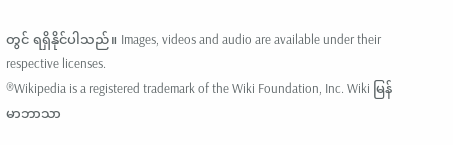တွင် ရရှိနိုင်ပါသည်။ Images, videos and audio are available under their respective licenses.
®Wikipedia is a registered trademark of the Wiki Foundation, Inc. Wiki မြန်မာဘာသာ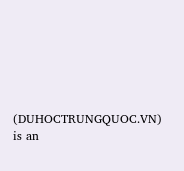(DUHOCTRUNGQUOC.VN) is an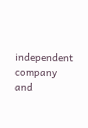independent company and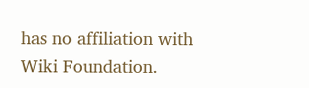has no affiliation with Wiki Foundation.